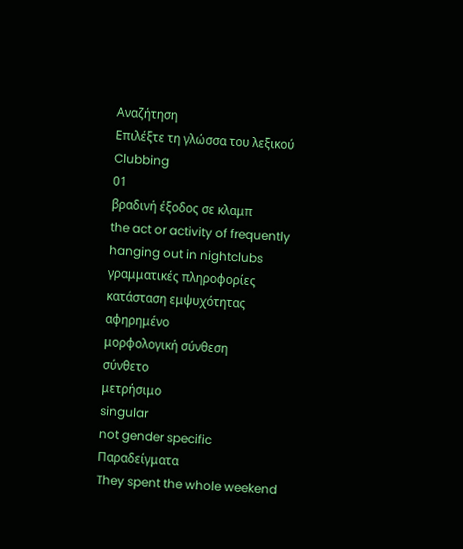Αναζήτηση
Επιλέξτε τη γλώσσα του λεξικού
Clubbing
01
βραδινή έξοδος σε κλαμπ
the act or activity of frequently hanging out in nightclubs
γραμματικές πληροφορίες
κατάσταση εμψυχότητας
αφηρημένο
μορφολογική σύνθεση
σύνθετο
μετρήσιμο
singular
not gender specific
Παραδείγματα
They spent the whole weekend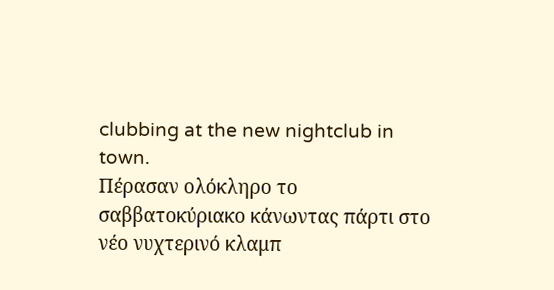clubbing at the new nightclub in town.
Πέρασαν ολόκληρο το σαββατοκύριακο κάνωντας πάρτι στο νέο νυχτερινό κλαμπ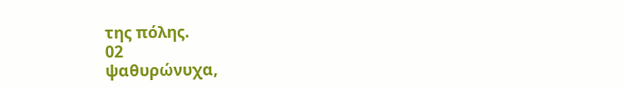της πόλης.
02
ψαθυρώνυχα,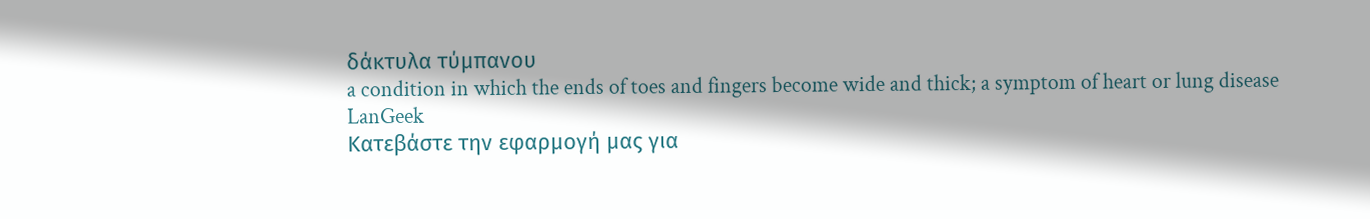δάκτυλα τύμπανου
a condition in which the ends of toes and fingers become wide and thick; a symptom of heart or lung disease
LanGeek
Κατεβάστε την εφαρμογή μας για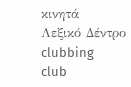κινητά
Λεξικό Δέντρο
clubbing
club